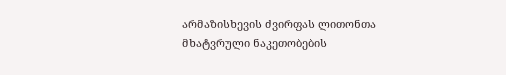არმაზისხევის ძვირფას ლითონთა მხატვრული ნაკეთობების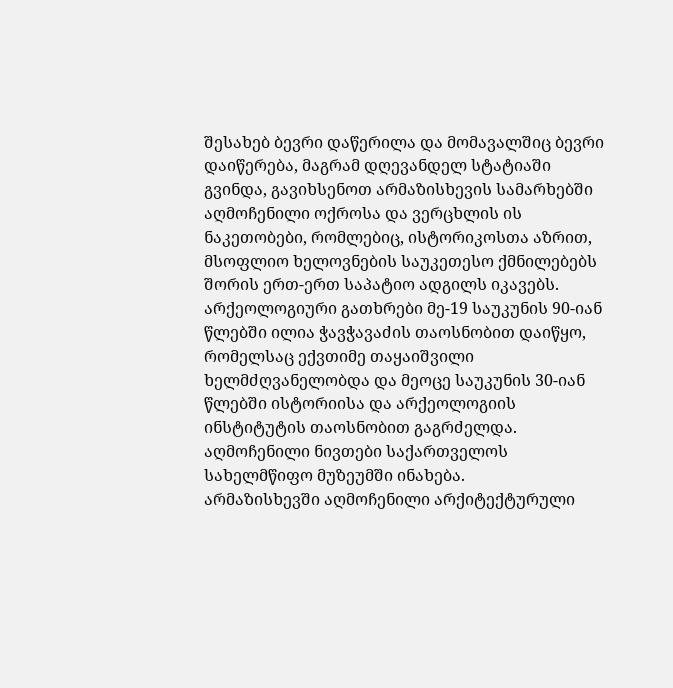შესახებ ბევრი დაწერილა და მომავალშიც ბევრი დაიწერება, მაგრამ დღევანდელ სტატიაში გვინდა, გავიხსენოთ არმაზისხევის სამარხებში აღმოჩენილი ოქროსა და ვერცხლის ის ნაკეთობები, რომლებიც, ისტორიკოსთა აზრით, მსოფლიო ხელოვნების საუკეთესო ქმნილებებს შორის ერთ-ერთ საპატიო ადგილს იკავებს.
არქეოლოგიური გათხრები მე-19 საუკუნის 90-იან წლებში ილია ჭავჭავაძის თაოსნობით დაიწყო, რომელსაც ექვთიმე თაყაიშვილი ხელმძღვანელობდა და მეოცე საუკუნის 30-იან წლებში ისტორიისა და არქეოლოგიის ინსტიტუტის თაოსნობით გაგრძელდა. აღმოჩენილი ნივთები საქართველოს სახელმწიფო მუზეუმში ინახება.
არმაზისხევში აღმოჩენილი არქიტექტურული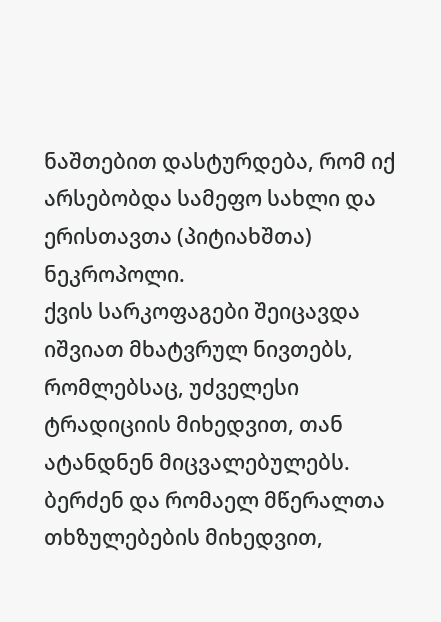ნაშთებით დასტურდება, რომ იქ არსებობდა სამეფო სახლი და ერისთავთა (პიტიახშთა) ნეკროპოლი.
ქვის სარკოფაგები შეიცავდა იშვიათ მხატვრულ ნივთებს, რომლებსაც, უძველესი ტრადიციის მიხედვით, თან ატანდნენ მიცვალებულებს.
ბერძენ და რომაელ მწერალთა თხზულებების მიხედვით,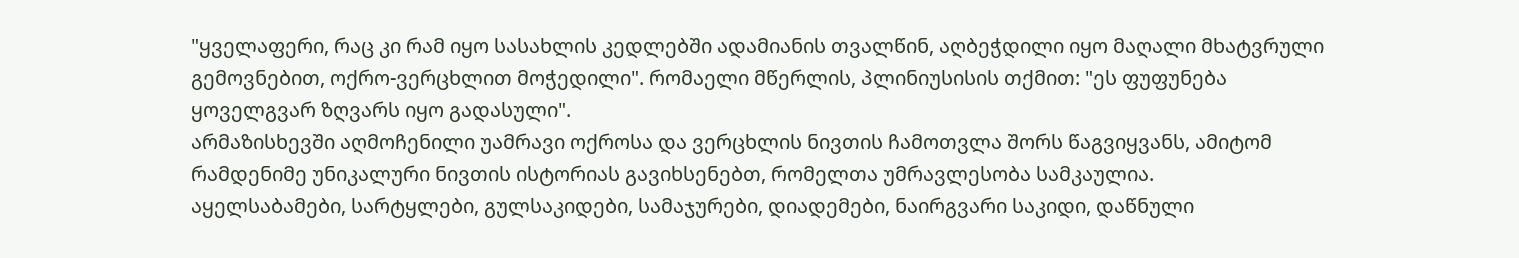"ყველაფერი, რაც კი რამ იყო სასახლის კედლებში ადამიანის თვალწინ, აღბეჭდილი იყო მაღალი მხატვრული გემოვნებით, ოქრო-ვერცხლით მოჭედილი". რომაელი მწერლის, პლინიუსისის თქმით: "ეს ფუფუნება ყოველგვარ ზღვარს იყო გადასული".
არმაზისხევში აღმოჩენილი უამრავი ოქროსა და ვერცხლის ნივთის ჩამოთვლა შორს წაგვიყვანს, ამიტომ რამდენიმე უნიკალური ნივთის ისტორიას გავიხსენებთ, რომელთა უმრავლესობა სამკაულია.
აყელსაბამები, სარტყლები, გულსაკიდები, სამაჯურები, დიადემები, ნაირგვარი საკიდი, დაწნული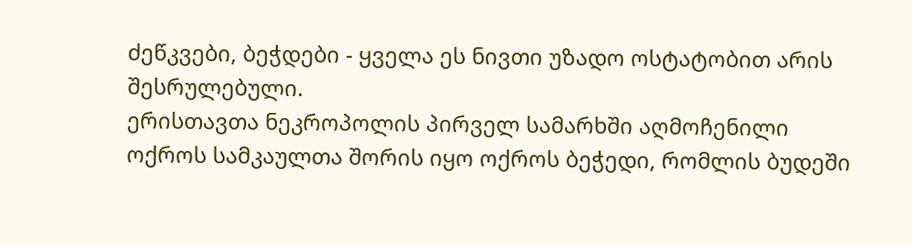ძეწკვები, ბეჭდები - ყველა ეს ნივთი უზადო ოსტატობით არის შესრულებული.
ერისთავთა ნეკროპოლის პირველ სამარხში აღმოჩენილი ოქროს სამკაულთა შორის იყო ოქროს ბეჭედი, რომლის ბუდეში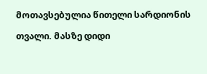მოთავსებულია წითელი სარდიონის თვალი. მასზე დიდი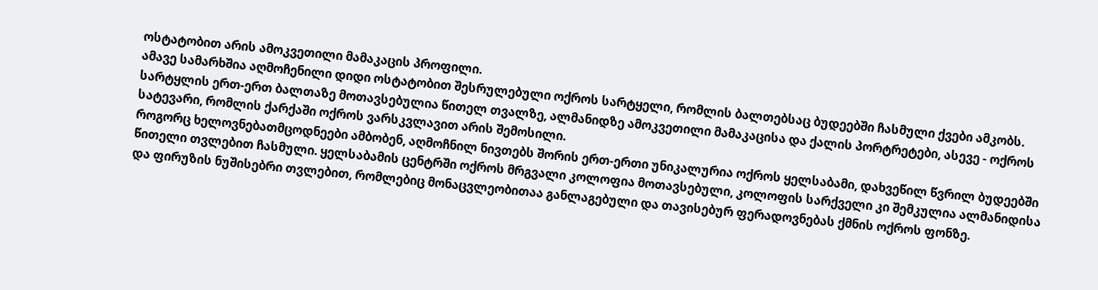ოსტატობით არის ამოკვეთილი მამაკაცის პროფილი.
ამავე სამარხშია აღმოჩენილი დიდი ოსტატობით შესრულებული ოქროს სარტყელი, რომლის ბალთებსაც ბუდეებში ჩასმული ქვები ამკობს. სარტყლის ერთ-ერთ ბალთაზე მოთავსებულია წითელ თვალზე, ალმანიდზე ამოკვეთილი მამაკაცისა და ქალის პორტრეტები, ასევე - ოქროს სატევარი, რომლის ქარქაში ოქროს ვარსკვლავით არის შემოსილი.
როგორც ხელოვნებათმცოდნეები ამბობენ, აღმოჩნილ ნივთებს შორის ერთ-ერთი უნიკალურია ოქროს ყელსაბამი, დახვეწილ წვრილ ბუდეებში წითელი თვლებით ჩასმული. ყელსაბამის ცენტრში ოქროს მრგვალი კოლოფია მოთავსებული, კოლოფის სარქველი კი შემკულია ალმანიდისა და ფირუზის ნუშისებრი თვლებით, რომლებიც მონაცვლეობითაა განლაგებული და თავისებურ ფერადოვნებას ქმნის ოქროს ფონზე.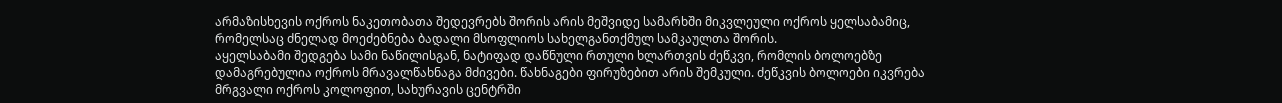არმაზისხევის ოქროს ნაკეთობათა შედევრებს შორის არის მეშვიდე სამარხში მიკვლეული ოქროს ყელსაბამიც, რომელსაც ძნელად მოეძებნება ბადალი მსოფლიოს სახელგანთქმულ სამკაულთა შორის.
აყელსაბამი შედგება სამი ნაწილისგან, ნატიფად დაწნული რთული ხლართვის ძეწკვი, რომლის ბოლოებზე დამაგრებულია ოქროს მრავალწახნაგა მძივები. წახნაგები ფირუზებით არის შემკული. ძეწკვის ბოლოები იკვრება მრგვალი ოქროს კოლოფით, სახურავის ცენტრში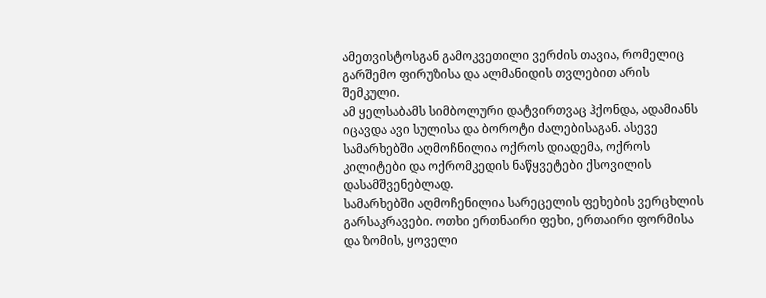ამეთვისტოსგან გამოკვეთილი ვერძის თავია, რომელიც გარშემო ფირუზისა და ალმანიდის თვლებით არის შემკული.
ამ ყელსაბამს სიმბოლური დატვირთვაც ჰქონდა, ადამიანს იცავდა ავი სულისა და ბოროტი ძალებისაგან. ასევე სამარხებში აღმოჩნილია ოქროს დიადემა, ოქროს კილიტები და ოქრომკედის ნაწყვეტები ქსოვილის დასამშვენებლად.
სამარხებში აღმოჩენილია სარეცელის ფეხების ვერცხლის გარსაკრავები. ოთხი ერთნაირი ფეხი, ერთაირი ფორმისა და ზომის, ყოველი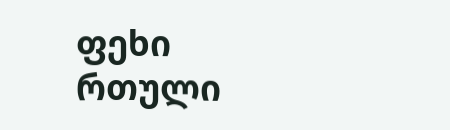ფეხი რთული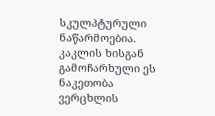სკულპტურული ნაწარმოებია. კაკლის ხისგან გამოჩარხული ეს ნაკეთობა ვერცხლის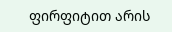ფირფიტით არის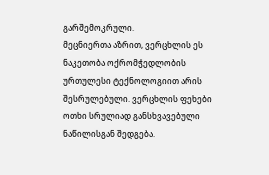გარშემოკრული.
მეცნიერთა აზრით, ვერცხლის ეს ნაკეთობა ოქრომჭედლობის ურთულესი ტექნოლოგიით არის შესრულებული. ვერცხლის ფეხები ოთხი სრულიად განსხვავებული ნაწილისგან შედგება.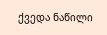ქვედა ნაწილი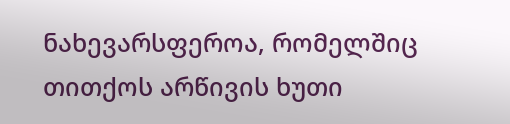ნახევარსფეროა, რომელშიც თითქოს არწივის ხუთი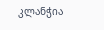კლანჭია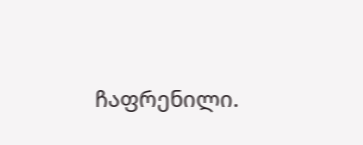ჩაფრენილი.